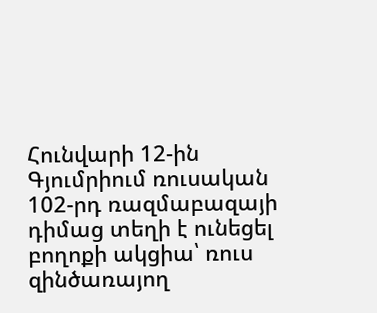Հունվարի 12-ին Գյումրիում ռուսական 102-րդ ռազմաբազայի դիմաց տեղի է ունեցել բողոքի ակցիա՝ ռուս զինծառայող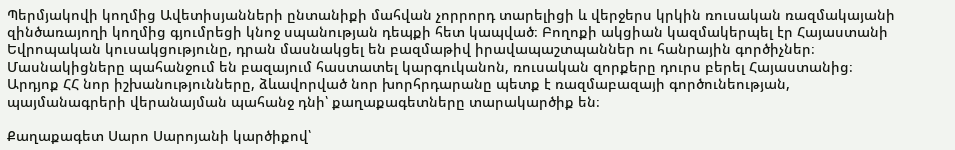Պերմյակովի կողմից Ավետիսյանների ընտանիքի մահվան չորրորդ տարելիցի և վերջերս կրկին ռուսական ռազմակայանի զինծառայողի կողմից գյումրեցի կնոջ սպանության դեպքի հետ կապված։ Բողոքի ակցիան կազմակերպել էր Հայաստանի Եվրոպական կուսակցությունը, դրան մասնակցել են բազմաթիվ իրավապաշտպաններ ու հանրային գործիչներ։ Մասնակիցները պահանջում են բազայում հաստատել կարգուկանոն, ռուսական զորքերը դուրս բերել Հայաստանից։ Արդյոք ՀՀ նոր իշխանությունները, ձևավորված նոր խորհրդարանը պետք է ռազմաբազայի գործունեության, պայմանագրերի վերանայման պահանջ դնի՝ քաղաքագետները տարակարծիք են։

Քաղաքագետ Սարո Սարոյանի կարծիքով՝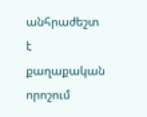անհրաժեշտ է քաղաքական որոշում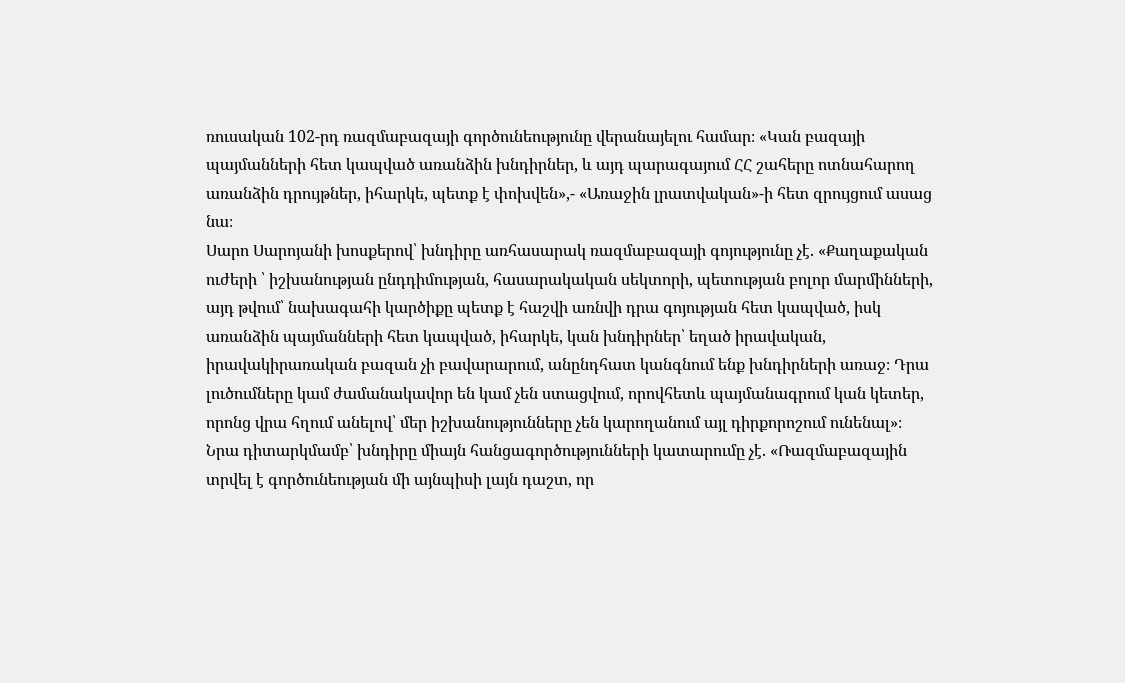ռուսական 102-րդ ռազմաբազայի գործունեությունը վերանայելու համար։ «Կան բազայի պայմանների հետ կապված առանձին խնդիրներ, և այդ պարագայում ՀՀ շահերը ոտնահարող առանձին դրույթներ, իհարկե, պետք է փոխվեն»,- «Առաջին լրատվական»-ի հետ զրույցում ասաց նա։
Սարո Սարոյանի խոսքերով՝ խնդիրը առհասարակ ռազմաբազայի գոյությունը չէ. «Քաղաքական ուժերի ՝ իշխանության ընդդիմության, հասարակական սեկտորի, պետության բոլոր մարմինների, այդ թվում՝ նախագահի կարծիքը պետք է հաշվի առնվի դրա գոյության հետ կապված, իսկ առանձին պայմանների հետ կապված, իհարկե, կան խնդիրներ՝ եղած իրավական, իրավակիրառական բազան չի բավարարում, անընդհատ կանգնում ենք խնդիրների առաջ։ Դրա լուծումները կամ ժամանակավոր են կամ չեն ստացվում, որովհետև պայմանագրում կան կետեր, որոնց վրա հղում անելով՝ մեր իշխանությունները չեն կարողանում այլ դիրքորոշում ունենալ»։
Նրա դիտարկմամբ՝ խնդիրը միայն հանցագործությունների կատարումը չէ. «Ռազմաբազային տրվել է գործունեության մի այնպիսի լայն դաշտ, որ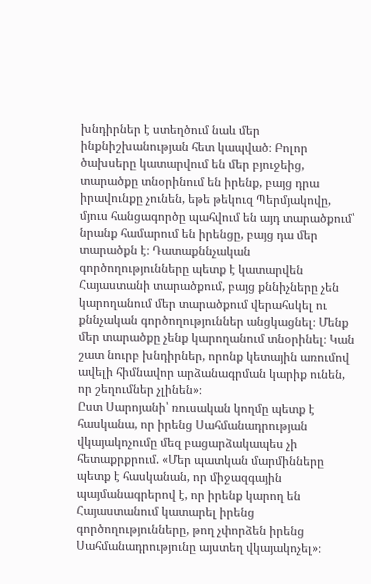խնդիրներ է ստեղծում նաև մեր ինքնիշխանության հետ կապված։ Բոլոր ծախսերը կատարվում են մեր բյուջեից, տարածքը տնօրինում են իրենք, բայց դրա իրավունքը չունեն, եթե թեկուզ Պերմյակովը, մյուս հանցագործը պահվում են այդ տարածքում՝ նրանք համարում են իրենցը, բայց դա մեր տարածքն է։ Դատաքննչական գործողությունները պետք է կատարվեն Հայաստանի տարածքում, բայց քննիչները չեն կարողանում մեր տարածքում վերահսկել ու քննչական գործողություններ անցկացնել։ Մենք մեր տարածքը չենք կարողանում տնօրինել։ Կան շատ նուրբ խնդիրներ, որոնք կետային առումով ավելի հիմնավոր արձանագրման կարիք ունեն, որ շեղումներ չլինեն»։
Ըստ Սարոյանի՝ ռուսական կողմը պետք է հասկանա, որ իրենց Սահմանադրության վկայակոչումը մեզ բացարձակապես չի հետաքրքրում. «Մեր պատկան մարմինները պետք է հասկանան, որ միջազգային պայմանագրերով է, որ իրենք կարող են Հայաստանում կատարել իրենց գործողությունները, թող չփորձեն իրենց Սահմանադրությունը այստեղ վկայակոչել»։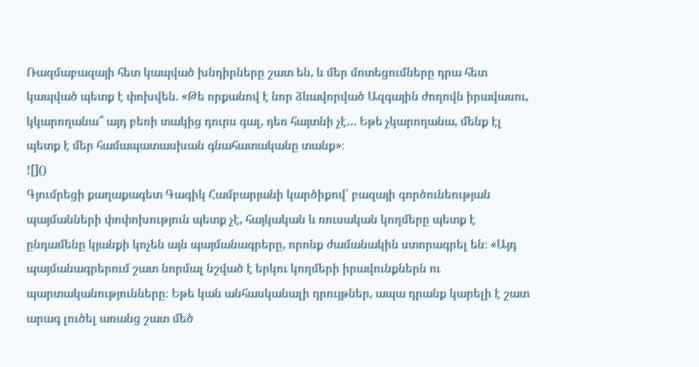Ռազմաբազայի հետ կապված խնդիրները շատ են, և մեր մոտեցումները դրա հետ կապված պետք է փոխվեն. «Թե որքանով է նոր ձևավորված Ազգային ժողովն իրավասու, կկարողանա՞ այդ բեռի տակից դուրս գալ, դեռ հայտնի չէ… Եթե չկարողանա, մենք էլ պետք է մեր համապատասխան գնահատականը տանք»։
![]()
Գյումրեցի քաղաքագետ Գագիկ Համբարյանի կարծիքով՝ բազայի գործունեության պայմանների փոփոխություն պետք չէ, հայկական և ռուսական կողմերը պետք է ընդամենը կյանքի կոչեն այն պայմանագրերը, որոնք ժամանակին ստորագրել են։ «Այդ պայմանագրերում շատ նորմալ նշված է երկու կողմերի իրավունքներն ու պարտականությունները։ Եթե կան անհասկանալի դրույթներ, ապա դրանք կարելի է շատ արագ լուծել առանց շատ մեծ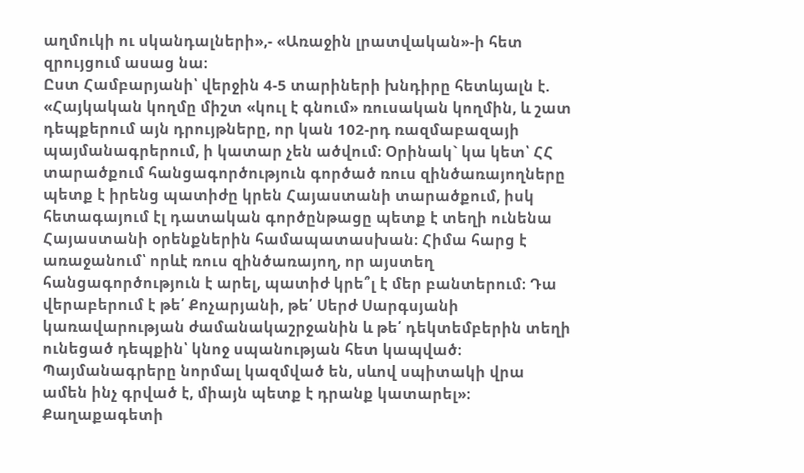աղմուկի ու սկանդալների»,- «Առաջին լրատվական»-ի հետ զրույցում ասաց նա։
Ըստ Համբարյանի՝ վերջին 4-5 տարիների խնդիրը հետևյալն է. «Հայկական կողմը միշտ «կուլ է գնում» ռուսական կողմին, և շատ դեպքերում այն դրույթները, որ կան 102-րդ ռազմաբազայի պայմանագրերում, ի կատար չեն ածվում։ Օրինակ` կա կետ՝ ՀՀ տարածքում հանցագործություն գործած ռուս զինծառայողները պետք է իրենց պատիժը կրեն Հայաստանի տարածքում, իսկ հետագայում էլ դատական գործընթացը պետք է տեղի ունենա Հայաստանի օրենքներին համապատասխան։ Հիմա հարց է առաջանում՝ որևէ ռուս զինծառայող, որ այստեղ հանցագործություն է արել, պատիժ կրե՞լ է մեր բանտերում։ Դա վերաբերում է թե՛ Քոչարյանի, թե՛ Սերժ Սարգսյանի կառավարության ժամանակաշրջանին և թե՛ դեկտեմբերին տեղի ունեցած դեպքին՝ կնոջ սպանության հետ կապված։ Պայմանագրերը նորմալ կազմված են, սևով սպիտակի վրա ամեն ինչ գրված է, միայն պետք է դրանք կատարել»։ Քաղաքագետի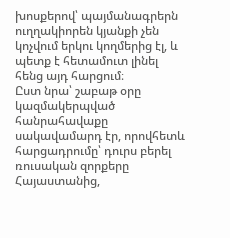խոսքերով՝ պայմանագրերն ուղղակիորեն կյանքի չեն կոչվում երկու կողմերից էլ, և պետք է հետամուտ լինել հենց այդ հարցում։
Ըստ նրա՝ շաբաթ օրը կազմակերպված հանրահավաքը սակավամարդ էր, որովհետև հարցադրումը՝ դուրս բերել ռուսական զորքերը Հայաստանից,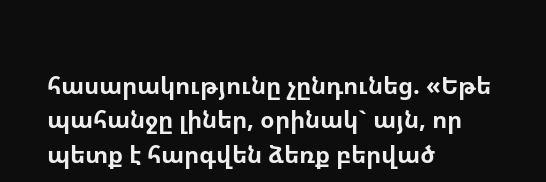հասարակությունը չընդունեց. «Եթե պահանջը լիներ, օրինակ` այն, որ պետք է հարգվեն ձեռք բերված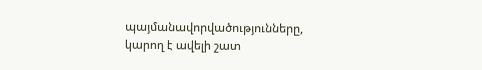պայմանավորվածությունները, կարող է ավելի շատ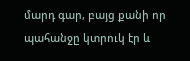մարդ գար, բայց քանի որ պահանջը կտրուկ էր և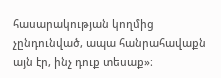հասարակության կողմից չընդունված, ապա հանրահավաքն այն էր, ինչ դուք տեսաք»։